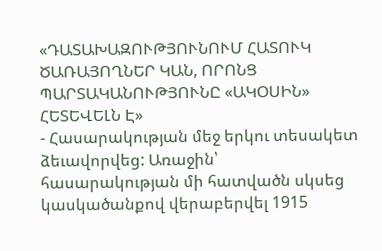«ԴԱՏԱԽԱԶՈՒԹՅՈՒՆՈՒՄ ՀԱՏՈՒԿ ԾԱՌԱՅՈՂՆԵՐ ԿԱՆ, ՈՐՈՆՑ ՊԱՐՏԱԿԱՆՈՒԹՅՈՒՆԸ «ԱԿՕՍԻՆ» ՀԵՏԵՎԵԼՆ Է»
- Հասարակության մեջ երկու տեսակետ ձեւավորվեց: Առաջին՝ հասարակության մի հատվածն սկսեց կասկածանքով վերաբերվել 1915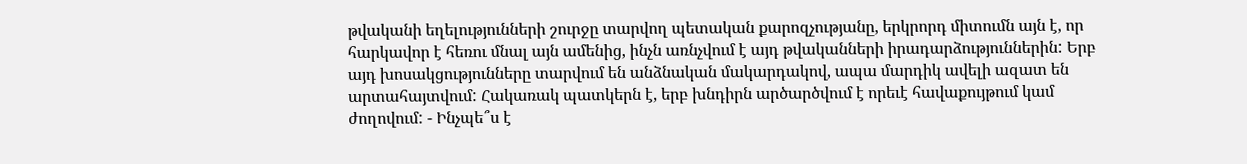թվականի եղելությունների շուրջը տարվող պետական քարոզչությանը, երկրորդ միտումն այն է, որ հարկավոր է հեռու մնալ այն ամենից, ինչն առնչվում է այդ թվականների իրադարձություններին: Երբ այդ խոսակցությունները տարվում են անձնական մակարդակով, ապա մարդիկ ավելի ազատ են արտահայտվում: Հակառակ պատկերն է, երբ խնդիրն արծարծվում է որեւէ հավաքույթում կամ ժողովում: - Ինչպե՞ս է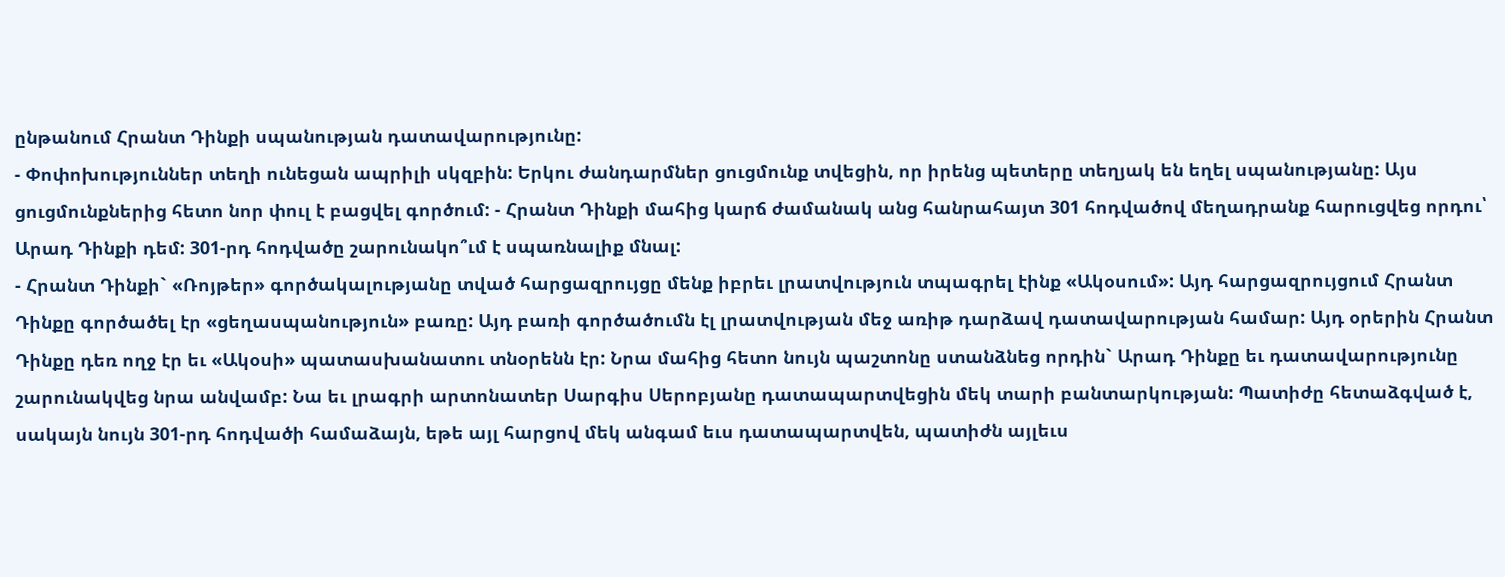ընթանում Հրանտ Դինքի սպանության դատավարությունը:
- Փոփոխություններ տեղի ունեցան ապրիլի սկզբին: Երկու ժանդարմներ ցուցմունք տվեցին, որ իրենց պետերը տեղյակ են եղել սպանությանը: Այս ցուցմունքներից հետո նոր փուլ է բացվել գործում: - Հրանտ Դինքի մահից կարճ ժամանակ անց հանրահայտ 301 հոդվածով մեղադրանք հարուցվեց որդու՝ Արադ Դինքի դեմ: 301-րդ հոդվածը շարունակո՞ւմ է սպառնալիք մնալ:
- Հրանտ Դինքի` «Ռոյթեր» գործակալությանը տված հարցազրույցը մենք իբրեւ լրատվություն տպագրել էինք «Ակօսում»: Այդ հարցազրույցում Հրանտ Դինքը գործածել էր «ցեղասպանություն» բառը: Այդ բառի գործածումն էլ լրատվության մեջ առիթ դարձավ դատավարության համար: Այդ օրերին Հրանտ Դինքը դեռ ողջ էր եւ «Ակօսի» պատասխանատու տնօրենն էր: Նրա մահից հետո նույն պաշտոնը ստանձնեց որդին` Արադ Դինքը եւ դատավարությունը շարունակվեց նրա անվամբ: Նա եւ լրագրի արտոնատեր Սարգիս Սերոբյանը դատապարտվեցին մեկ տարի բանտարկության: Պատիժը հետաձգված է, սակայն նույն 301-րդ հոդվածի համաձայն, եթե այլ հարցով մեկ անգամ եւս դատապարտվեն, պատիժն այլեւս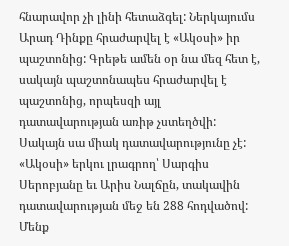հնարավոր չի լինի հետաձգել: Ներկայումս Արադ Դինքը հրաժարվել է «Ակօսի» իր պաշտոնից: Գրեթե ամեն օր նա մեզ հետ է, սակայն պաշտոնապես հրաժարվել է պաշտոնից, որպեսզի այլ դատավարության առիթ չստեղծվի:
Սակայն սա միակ դատավարությունը չէ: «Ակօսի» երկու լրագրող՝ Սարգիս Սերոբյանը եւ Արիս Նալճըն, տակավին դատավարության մեջ են 288 հոդվածով: Մենք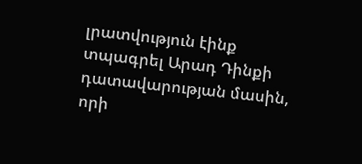լրատվություն էինք տպագրել Արադ Դինքի դատավարության մասին, որի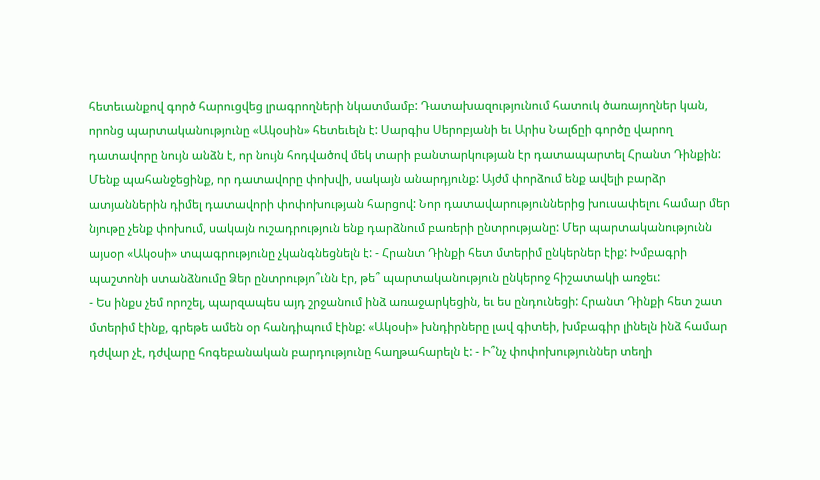հետեւանքով գործ հարուցվեց լրագրողների նկատմամբ: Դատախազությունում հատուկ ծառայողներ կան, որոնց պարտականությունը «Ակօսին» հետեւելն է: Սարգիս Սերոբյանի եւ Արիս Նալճըի գործը վարող դատավորը նույն անձն է, որ նույն հոդվածով մեկ տարի բանտարկության էր դատապարտել Հրանտ Դինքին: Մենք պահանջեցինք, որ դատավորը փոխվի, սակայն անարդյունք: Այժմ փորձում ենք ավելի բարձր ատյաններին դիմել դատավորի փոփոխության հարցով: Նոր դատավարություններից խուսափելու համար մեր նյութը չենք փոխում, սակայն ուշադրություն ենք դարձնում բառերի ընտրությանը: Մեր պարտականությունն այսօր «Ակօսի» տպագրությունը չկանգնեցնելն է: - Հրանտ Դինքի հետ մտերիմ ընկերներ էիք: Խմբագրի պաշտոնի ստանձնումը Ձեր ընտրությո՞ւնն էր, թե՞ պարտականություն ընկերոջ հիշատակի առջեւ:
- Ես ինքս չեմ որոշել, պարզապես այդ շրջանում ինձ առաջարկեցին, եւ ես ընդունեցի: Հրանտ Դինքի հետ շատ մտերիմ էինք, գրեթե ամեն օր հանդիպում էինք: «Ակօսի» խնդիրները լավ գիտեի, խմբագիր լինելն ինձ համար դժվար չէ, դժվարը հոգեբանական բարդությունը հաղթահարելն է: - Ի՞նչ փոփոխություններ տեղի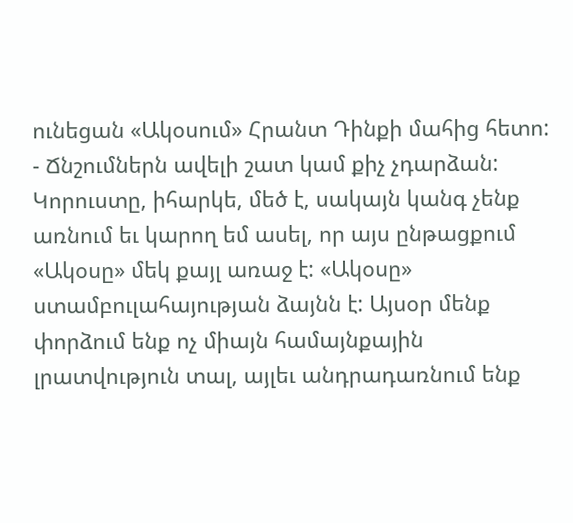ունեցան «Ակօսում» Հրանտ Դինքի մահից հետո:
- Ճնշումներն ավելի շատ կամ քիչ չդարձան: Կորուստը, իհարկե, մեծ է, սակայն կանգ չենք առնում եւ կարող եմ ասել, որ այս ընթացքում «Ակօսը» մեկ քայլ առաջ է: «Ակօսը» ստամբուլահայության ձայնն է: Այսօր մենք փորձում ենք ոչ միայն համայնքային լրատվություն տալ, այլեւ անդրադառնում ենք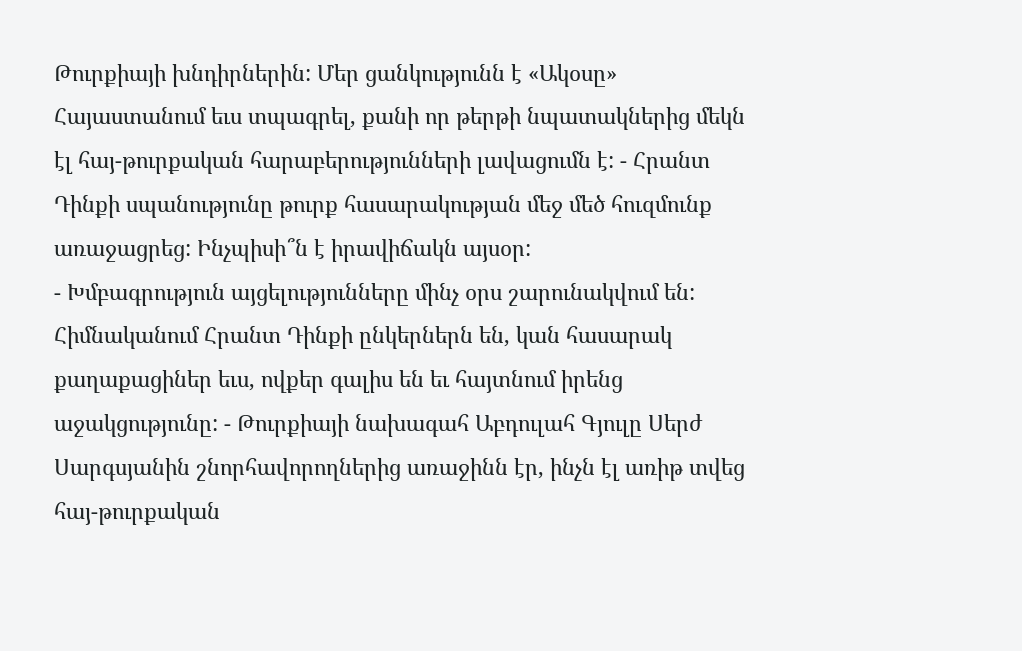Թուրքիայի խնդիրներին: Մեր ցանկությունն է «Ակօսը» Հայաստանում եւս տպագրել, քանի որ թերթի նպատակներից մեկն էլ հայ-թուրքական հարաբերությունների լավացումն է: - Հրանտ Դինքի սպանությունը թուրք հասարակության մեջ մեծ հուզմունք առաջացրեց: Ինչպիսի՞ն է իրավիճակն այսօր:
- Խմբագրություն այցելությունները մինչ օրս շարունակվում են: Հիմնականում Հրանտ Դինքի ընկերներն են, կան հասարակ քաղաքացիներ եւս, ովքեր գալիս են եւ հայտնում իրենց աջակցությունը: - Թուրքիայի նախագահ Աբդուլահ Գյուլը Սերժ Սարգսյանին շնորհավորողներից առաջինն էր, ինչն էլ առիթ տվեց հայ-թուրքական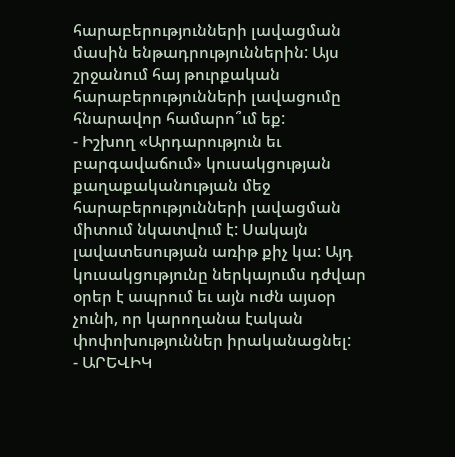հարաբերությունների լավացման մասին ենթադրություններին: Այս շրջանում հայ թուրքական հարաբերությունների լավացումը հնարավոր համարո՞ւմ եք:
- Իշխող «Արդարություն եւ բարգավաճում» կուսակցության քաղաքականության մեջ հարաբերությունների լավացման միտում նկատվում է: Սակայն լավատեսության առիթ քիչ կա: Այդ կուսակցությունը ներկայումս դժվար օրեր է ապրում եւ այն ուժն այսօր չունի, որ կարողանա էական փոփոխություններ իրականացնել:
- ԱՐԵՎԻԿ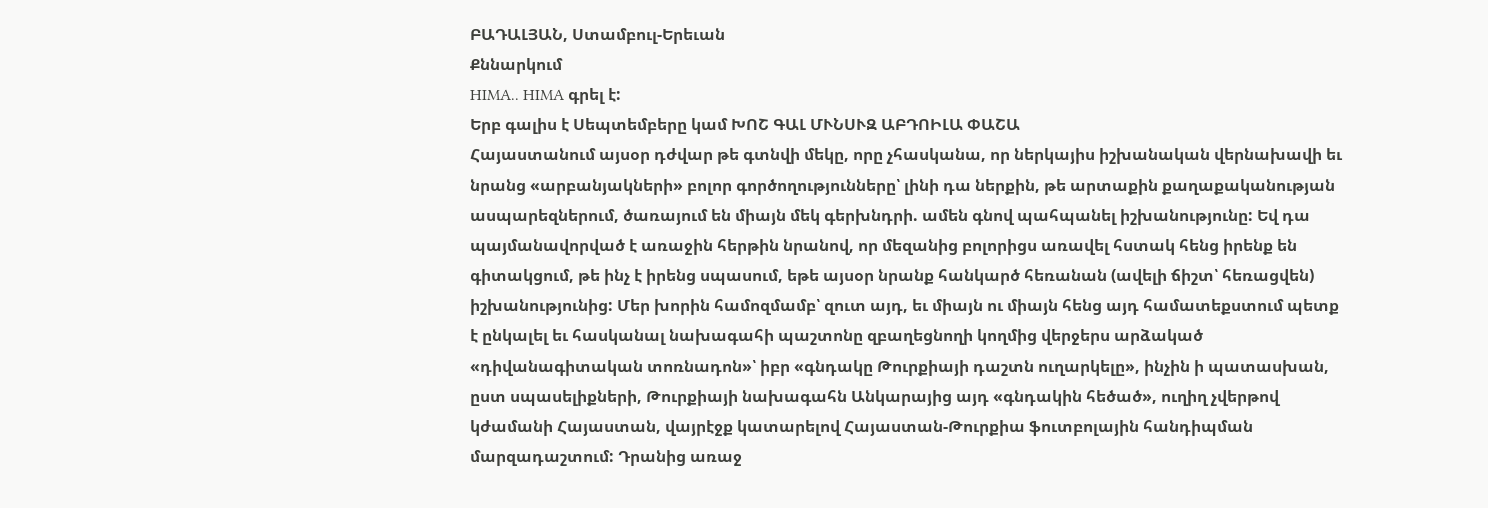ԲԱԴԱԼՅԱՆ, Ստամբուլ-Երեւան
Քննարկում
HIMA.. HIMA գրել է:
Երբ գալիս է Սեպտեմբերը կամ ԽՈՇ ԳԱԼ ՄՒՆՍՒԶ ԱԲԴՈԻԼԱ ՓԱՇԱ
Հայաստանում այսօր դժվար թե գտնվի մեկը, որը չհասկանա, որ ներկայիս իշխանական վերնախավի եւ նրանց «արբանյակների» բոլոր գործողությունները՝ լինի դա ներքին, թե արտաքին քաղաքականության ասպարեզներում, ծառայում են միայն մեկ գերխնդրի. ամեն գնով պահպանել իշխանությունը: Եվ դա պայմանավորված է առաջին հերթին նրանով, որ մեզանից բոլորիցս առավել հստակ հենց իրենք են գիտակցում, թե ինչ է իրենց սպասում, եթե այսօր նրանք հանկարծ հեռանան (ավելի ճիշտ՝ հեռացվեն) իշխանությունից: Մեր խորին համոզմամբ՝ զուտ այդ, եւ միայն ու միայն հենց այդ համատեքստում պետք է ընկալել եւ հասկանալ նախագահի պաշտոնը զբաղեցնողի կողմից վերջերս արձակած «դիվանագիտական տոռնադոն»՝ իբր «գնդակը Թուրքիայի դաշտն ուղարկելը», ինչին ի պատասխան, ըստ սպասելիքների, Թուրքիայի նախագահն Անկարայից այդ «գնդակին հեծած», ուղիղ չվերթով կժամանի Հայաստան, վայրէջք կատարելով Հայաստան-Թուրքիա ֆուտբոլային հանդիպման մարզադաշտում: Դրանից առաջ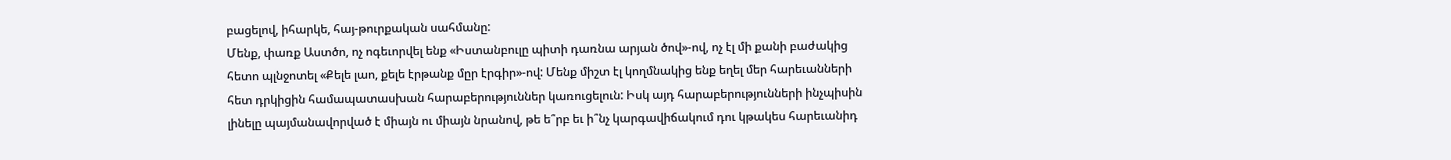բացելով, իհարկե, հայ-թուրքական սահմանը:
Մենք, փառք Աստծո, ոչ ոգեւորվել ենք «Իստանբուլը պիտի դառնա արյան ծով»-ով, ոչ էլ մի քանի բաժակից հետո պլնջոտել «Քելե լաո, քելե էրթանք մըր էրգիր»-ով: Մենք միշտ էլ կողմնակից ենք եղել մեր հարեւանների հետ դրկիցին համապատասխան հարաբերություններ կառուցելուն: Իսկ այդ հարաբերությունների ինչպիսին լինելը պայմանավորված է միայն ու միայն նրանով, թե ե՞րբ եւ ի՞նչ կարգավիճակում դու կթակես հարեւանիդ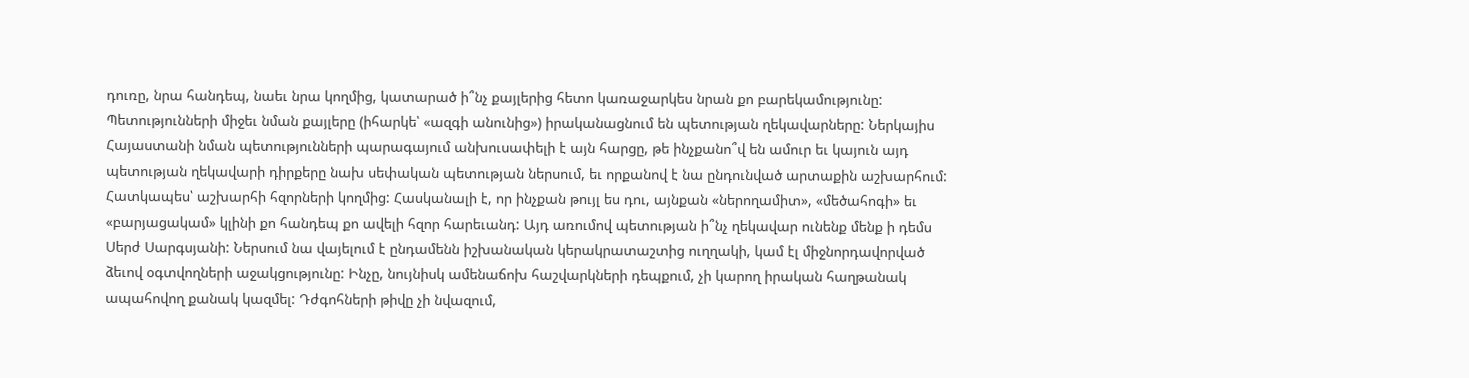դուռը, նրա հանդեպ, նաեւ նրա կողմից, կատարած ի՞նչ քայլերից հետո կառաջարկես նրան քո բարեկամությունը: Պետությունների միջեւ նման քայլերը (իհարկե՝ «ազգի անունից») իրականացնում են պետության ղեկավարները: Ներկայիս Հայաստանի նման պետությունների պարագայում անխուսափելի է այն հարցը, թե ինչքանո՞վ են ամուր եւ կայուն այդ պետության ղեկավարի դիրքերը նախ սեփական պետության ներսում, եւ որքանով է նա ընդունված արտաքին աշխարհում: Հատկապես՝ աշխարհի հզորների կողմից: Հասկանալի է, որ ինչքան թույլ ես դու, այնքան «ներողամիտ», «մեծահոգի» եւ «բարյացակամ» կլինի քո հանդեպ քո ավելի հզոր հարեւանդ: Այդ առումով պետության ի՞նչ ղեկավար ունենք մենք ի դեմս Սերժ Սարգսյանի: Ներսում նա վայելում է ընդամենն իշխանական կերակրատաշտից ուղղակի, կամ էլ միջնորդավորված ձեւով օգտվողների աջակցությունը: Ինչը, նույնիսկ ամենաճոխ հաշվարկների դեպքում, չի կարող իրական հաղթանակ ապահովող քանակ կազմել: Դժգոհների թիվը չի նվազում,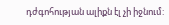դժգոհության ալիքն էլ չի իջնում: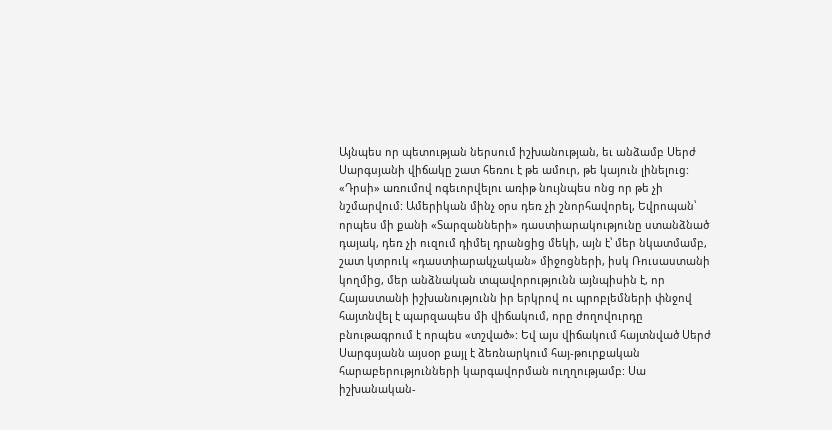Այնպես որ պետության ներսում իշխանության, եւ անձամբ Սերժ Սարգսյանի վիճակը շատ հեռու է թե ամուր, թե կայուն լինելուց: «Դրսի» առումով ոգեւորվելու առիթ նույնպես ոնց որ թե չի նշմարվում: Ամերիկան մինչ օրս դեռ չի շնորհավորել, Եվրոպան՝ որպես մի քանի «Տարզանների» դաստիարակությունը ստանձնած դայակ, դեռ չի ուզում դիմել դրանցից մեկի, այն է՝ մեր նկատմամբ, շատ կտրուկ «դաստիարակչական» միջոցների, իսկ Ռուսաստանի կողմից, մեր անձնական տպավորությունն այնպիսին է, որ Հայաստանի իշխանությունն իր երկրով ու պրոբլեմների փնջով հայտնվել է պարզապես մի վիճակում, որը ժողովուրդը բնութագրում է որպես «տշված»: Եվ այս վիճակում հայտնված Սերժ Սարգսյանն այսօր քայլ է ձեռնարկում հայ-թուրքական հարաբերությունների կարգավորման ուղղությամբ: Սա իշխանական-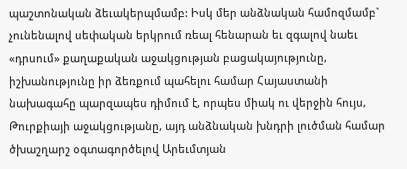պաշտոնական ձեւակերպմամբ: Իսկ մեր անձնական համոզմամբ` չունենալով սեփական երկրում ռեալ հենարան եւ զգալով նաեւ «դրսում» քաղաքական աջակցության բացակայությունը, իշխանությունը իր ձեռքում պահելու համար Հայաստանի նախագահը պարզապես դիմում է, որպես միակ ու վերջին հույս, Թուրքիայի աջակցությանը, այդ անձնական խնդրի լուծման համար ծխաշղարշ օգտագործելով Արեւմտյան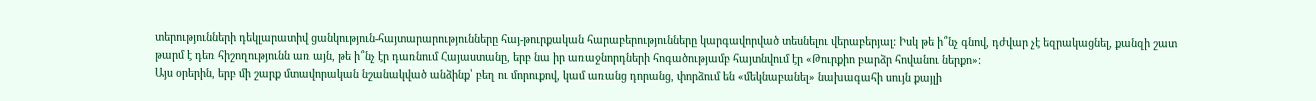տերությունների դեկլարատիվ ցանկություն-հայտարարությունները հայ-թուրքական հարաբերությունները կարգավորված տեսնելու վերաբերյալ: Իսկ թե ի՞նչ գնով, դժվար չէ եզրակացնել, քանզի շատ թարմ է դեռ հիշողությունն առ այն, թե ի՞նչ էր դառնում Հայաստանը, երբ նա իր առաջնորդների հոգածությամբ հայտնվում էր «Թուրքիո բարձր հովանու ներքո»:
Այս օրերին, երբ մի շարք մտավորական նշանակված անձինք՝ բեղ ու մորուքով, կամ առանց դորանց, փորձում են «մեկնաբանել» նախագահի սույն քայլի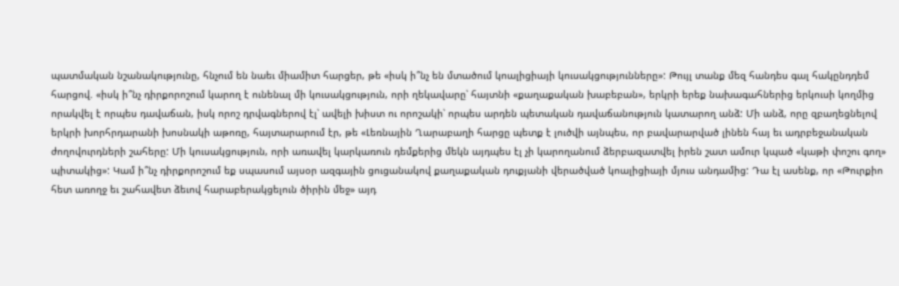պատմական նշանակությունը, հնչում են նաեւ միամիտ հարցեր, թե «իսկ ի՞նչ են մտածում կոալիցիայի կուսակցությունները»: Թույլ տանք մեզ հանդես գալ հակընդդեմ հարցով. «իսկ ի՞նչ դիրքորոշում կարող է ունենալ մի կուսակցություն, որի ղեկավարը՝ հայտնի «քաղաքական խաբեբան», երկրի երեք նախագահներից երկուսի կողմից որակվել է որպես դավաճան, իսկ որոշ դրվագներով էլ՝ ավելի խիստ ու որոշակի՝ որպես արդեն պետական դավաճանություն կատարող անձ: Մի անձ, որը զբաղեցնելով երկրի խորհրդարանի խոսնակի աթոռը, հայտարարում էր, թե «Լեռնային Ղարաբաղի հարցը պետք է լուծվի այնպես, որ բավարարված լինեն հայ եւ ադրբեջանական ժողովուրդների շահերը: Մի կուսակցություն, որի առավել կարկառուն դեմքերից մեկն այդպես էլ չի կարողանում ձերբազատվել իրեն շատ ամուր կպած «կաթի փոշու գող» պիտակից»: Կամ ի՞նչ դիրքորոշում եք սպասում այսօր ազգային ցուցանակով քաղաքական դուքյանի վերածված կոալիցիայի մյուս անդամից: Դա էլ ասենք, որ «Թուրքիո հետ առողջ եւ շահավետ ձեւով հարաբերակցելուն ծիրին մեջ» այդ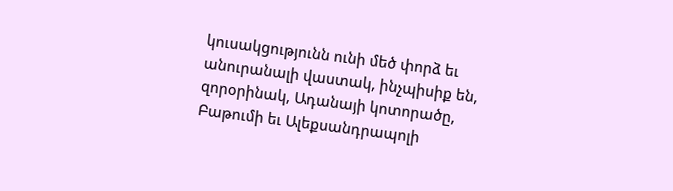կուսակցությունն ունի մեծ փորձ եւ անուրանալի վաստակ, ինչպիսիք են, զորօրինակ, Ադանայի կոտորածը, Բաթումի եւ Ալեքսանդրապոլի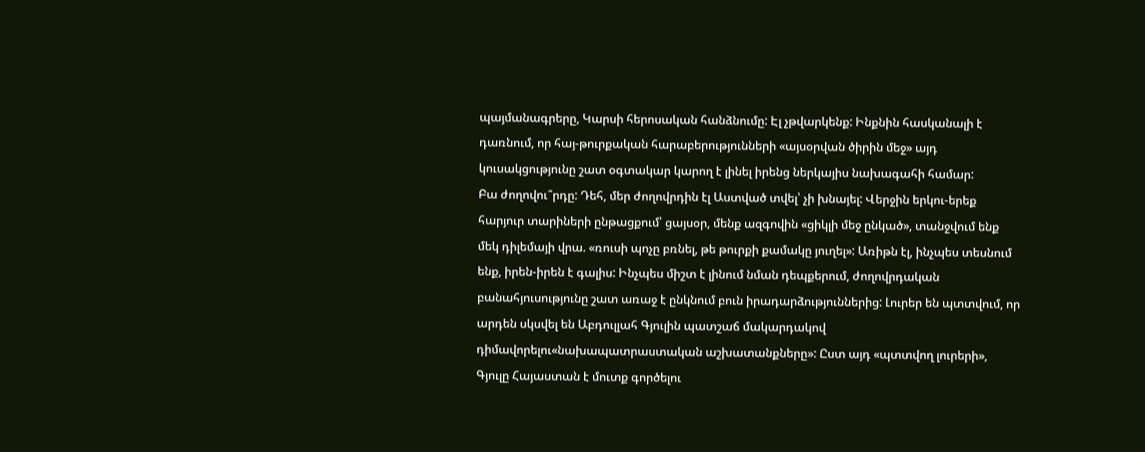պայմանագրերը, Կարսի հերոսական հանձնումը: Էլ չթվարկենք: Ինքնին հասկանալի է դառնում, որ հայ-թուրքական հարաբերությունների «այսօրվան ծիրին մեջ» այդ կուսակցությունը շատ օգտակար կարող է լինել իրենց ներկայիս նախագահի համար:
Բա ժողովու՞րդը: Դեհ, մեր ժողովրդին էլ Աստված տվել՝ չի խնայել: Վերջին երկու-երեք հարյուր տարիների ընթացքում՝ ցայսօր, մենք ազգովին «ցիկլի մեջ ընկած», տանջվում ենք մեկ դիլեմայի վրա. «ռուսի պոչը բռնել, թե թուրքի քամակը յուղել»: Առիթն էլ, ինչպես տեսնում ենք, իրեն-իրեն է գալիս: Ինչպես միշտ է լինում նման դեպքերում, ժողովրդական բանահյուսությունը շատ առաջ է ընկնում բուն իրադարձություններից: Լուրեր են պտտվում, որ արդեն սկսվել են Աբդուլլահ Գյուլին պատշաճ մակարդակով դիմավորելու«նախապատրաստական աշխատանքները»: Ըստ այդ «պտտվող լուրերի», Գյուլը Հայաստան է մուտք գործելու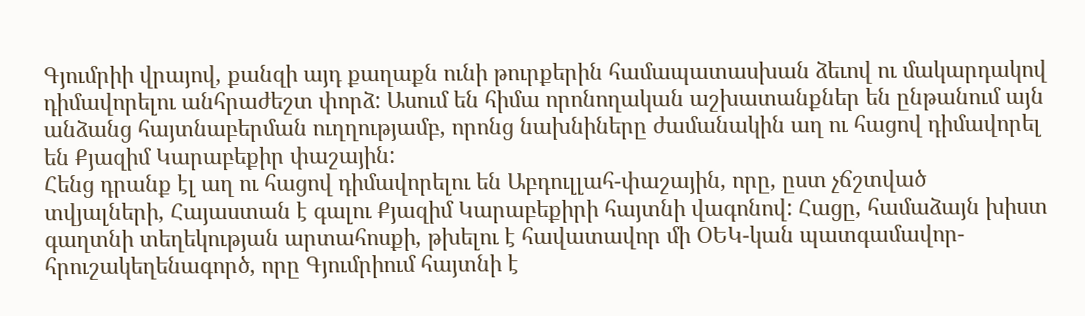Գյումրիի վրայով, քանզի այդ քաղաքն ունի թուրքերին համապատասխան ձեւով ու մակարդակով դիմավորելու անհրաժեշտ փորձ: Ասում են հիմա որոնողական աշխատանքներ են ընթանում այն անձանց հայտնաբերման ուղղությամբ, որոնց նախնիները ժամանակին աղ ու հացով դիմավորել են Քյազիմ Կարաբեքիր փաշային:
Հենց դրանք էլ աղ ու հացով դիմավորելու են Աբդուլլահ-փաշային, որը, ըստ չճշտված տվյալների, Հայաստան է գալու Քյազիմ Կարաբեքիրի հայտնի վագոնով: Հացը, համաձայն խիստ գաղտնի տեղեկության արտահոսքի, թխելու է հավատավոր մի ՕԵԿ-կան պատգամավոր-հրուշակեղենագործ, որը Գյումրիում հայտնի է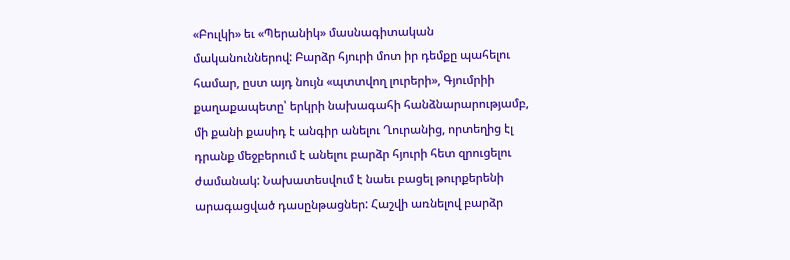«Բուլկի» եւ «Պերանիկ» մասնագիտական մականուններով: Բարձր հյուրի մոտ իր դեմքը պահելու համար, ըստ այդ նույն «պտտվող լուրերի», Գյումրիի քաղաքապետը՝ երկրի նախագահի հանձնարարությամբ, մի քանի քասիդ է անգիր անելու Ղուրանից, որտեղից էլ դրանք մեջբերում է անելու բարձր հյուրի հետ զրուցելու ժամանակ: Նախատեսվում է նաեւ բացել թուրքերենի արագացված դասընթացներ: Հաշվի առնելով բարձր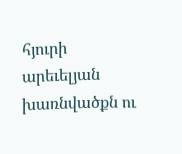հյուրի արեւելյան խառնվածքն ու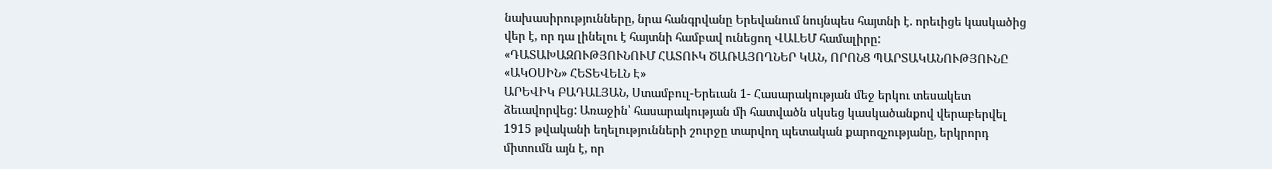նախասիրությունները, նրա հանգրվանը Երեվանում նույնպես հայտնի է. որեւիցե կասկածից վեր է, որ դա լինելու է հայտնի համբավ ունեցող ՎԱԼԵՄ համալիրը:
«ԴԱՏԱԽԱԶՈՒԹՅՈՒՆՈՒՄ ՀԱՏՈՒԿ ԾԱՌԱՅՈՂՆԵՐ ԿԱՆ, ՈՐՈՆՑ ՊԱՐՏԱԿԱՆՈՒԹՅՈՒՆԸ «ԱԿՕՍԻՆ» ՀԵՏԵՎԵԼՆ Է»
ԱՐԵՎԻԿ ԲԱԴԱԼՅԱՆ, Ստամբուլ-Երեւան 1- Հասարակության մեջ երկու տեսակետ ձեւավորվեց: Առաջին՝ հասարակության մի հատվածն սկսեց կասկածանքով վերաբերվել 1915 թվականի եղելությունների շուրջը տարվող պետական քարոզչությանը, երկրորդ միտումն այն է, որ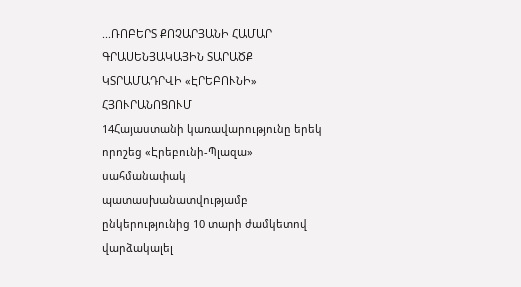...ՌՈԲԵՐՏ ՔՈՉԱՐՅԱՆԻ ՀԱՄԱՐ ԳՐԱՍԵՆՅԱԿԱՅԻՆ ՏԱՐԱԾՔ ԿՏՐԱՄԱԴՐՎԻ «ԷՐԵԲՈՒՆԻ» ՀՅՈՒՐԱՆՈՑՈՒՄ
14Հայաստանի կառավարությունը երեկ որոշեց «Էրեբունի-Պլազա» սահմանափակ պատասխանատվությամբ ընկերությունից 10 տարի ժամկետով վարձակալել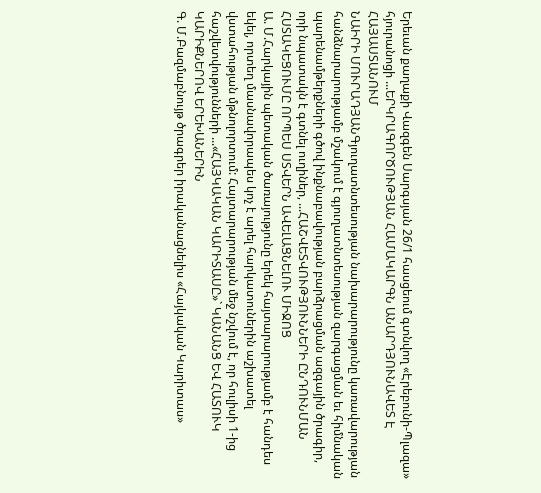Երեւան քաղաքի Վազգեն Սարգսյան 26/1 հասցեում գտնվող «Էրեբունի-Պլազա» հյուրանոցի ...ԵՐԿՐԱԳՈՐԾՈՒԹՅԱՆ ՀԱՄԱԿԱՐԳՆ ԱՆԱՐԴՅՈՒՆԱՎԵՏ Է ՀԱՅԱՍՏԱՆՈՒՄ
ՆԱԻՐԻ ՄՈՒՐԱԴՅԱՆԳյուղատնտեսության նախարարությունը կառավարության հանձնարարությամբ մշակում է գյուղատնտեսության զարգացման եւ հիմնական պարենամթերքների գծով ինքնաբավության բարձրացման ազգային ծրագիր, որի նպատակն է գտնել ուղիներ, ...ՀԱՇՎԵՏՎՈՒԹՅՈՒՆՆԵՐԻ ԸՆԴՈՒՆՄԱՆ ՀՍՏԱԿԵՑՈՒՄԸ ՈՐՊԵՍ ՍՏՎԵՐՆ ԱՎԵԼԱՑՆԵԼՈՒ ՄԻՋՈՑ
Ա. Մ.Հարկային պետական ծառայությունը երեկ հայտարարությամբ է հանդես եկել, որտեղ մասնավորապես կոչ է արել հարկատուներին աշխատել վստահության մթնոլորտում: Հայտարարության մեջ նշվում է, որ հուլիսի 1-ից հաշվետվությունների ...«ՀԱՅԿԱԿԱՆ ԿԱՐԻՏԱՍԸ»` ԿԱՆԱՆՑ ԵՎ ՀԱՏՈՒԿ ԿԱՐԻՔՆԵՐՈՎ ԵՐԵԽԱՆԵՐԻՆ
Գ. Մ.Բազմաբնույթ ծրագրեր իրականացնելիս «Հայկական Կարիտաս»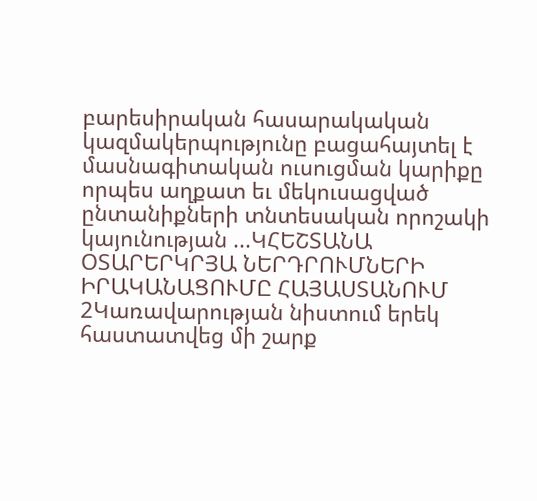բարեսիրական հասարակական կազմակերպությունը բացահայտել է մասնագիտական ուսուցման կարիքը որպես աղքատ եւ մեկուսացված ընտանիքների տնտեսական որոշակի կայունության ...ԿՀԵՇՏԱՆԱ ՕՏԱՐԵՐԿՐՅԱ ՆԵՐԴՐՈՒՄՆԵՐԻ ԻՐԱԿԱՆԱՑՈՒՄԸ ՀԱՅԱՍՏԱՆՈՒՄ
2Կառավարության նիստում երեկ հաստատվեց մի շարք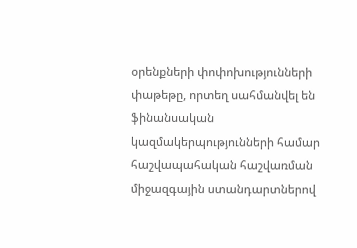օրենքների փոփոխությունների փաթեթը, որտեղ սահմանվել են ֆինանսական կազմակերպությունների համար հաշվապահական հաշվառման միջազգային ստանդարտներով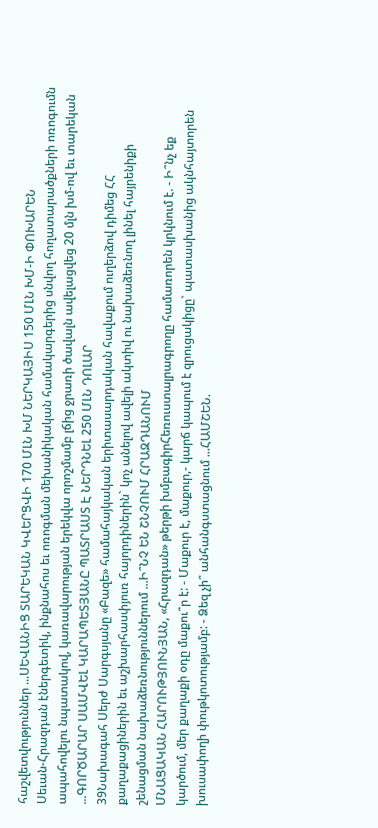հաշվետվություններ ...ՍԵՎԱՆԻՑ ՏԱՐԵԿԱՆ ԿՎԵՐՑՎԻ 170 ՄԼՆ ԽՄ ՆԵՐԿԱՅԻՍ 150 ՄԼՆ ԽՄ-Ի ՓՈԽԱՐԵՆ
Սեւան-Հրազդան էներգետիկ, ինքնահոս եւ ոռոգման մեխանիկական համակարգերից սնվող հողատարածքների ոռոգումն ապահովելու նպատակով, կառավարության երեկվա որոշմամբ լճից ջրառի ծավալն ավելացվեց 20 մլն խմ-ով եւ տարեկան ...ԳՈՐԾԱՐԱՐ ՍԱՄՎԵԼ ԿԱՐԱՊԵՏՅԱՆԸ ՊԱՏՐԱՍՏ Է ՆԵՐԴՆԵԼ 250 ՄԼՆ ԴՈԼԱՐ
39Նախագահ Սերժ Սարգսյանը «Բազե» համահայկական երիտասարդական հավաքում ուղերձով դիմեց ՀՀ քաղաքացիներին եւ աշխարհասփյուռ հայորդիներին` կոչ անելով ավելի ակտիվ ու նախաձեռնող լինել հայրենիքի շենացման նախաձեռնություններում ...Ի՞ՆՉ ԵՆ ՇՆՉՈՒՄ ՀՐԱԶԴԱՆՈՒՄ
ՄՆԱՑԱԿԱՆ ՀԱՐՈՒԹՅՈՒՆՅԱՆ, «Հրազդան» թերթի խմբագիրՀեռուստալրագրողը համառորեն կրկնում է. - Ի՞նչ եք կարծում, մեր քաղաքի օդը մաքու՞ր է: - Մաքուր է, մաքուր,- կարճ կապում է զրուցակիցը` պատասխանից ակնհայտորեն խուսափողի փութկոտությամբ: - Ձեզ չի՞ անհանգստացնում ...ՀԱՄՇԵՆ.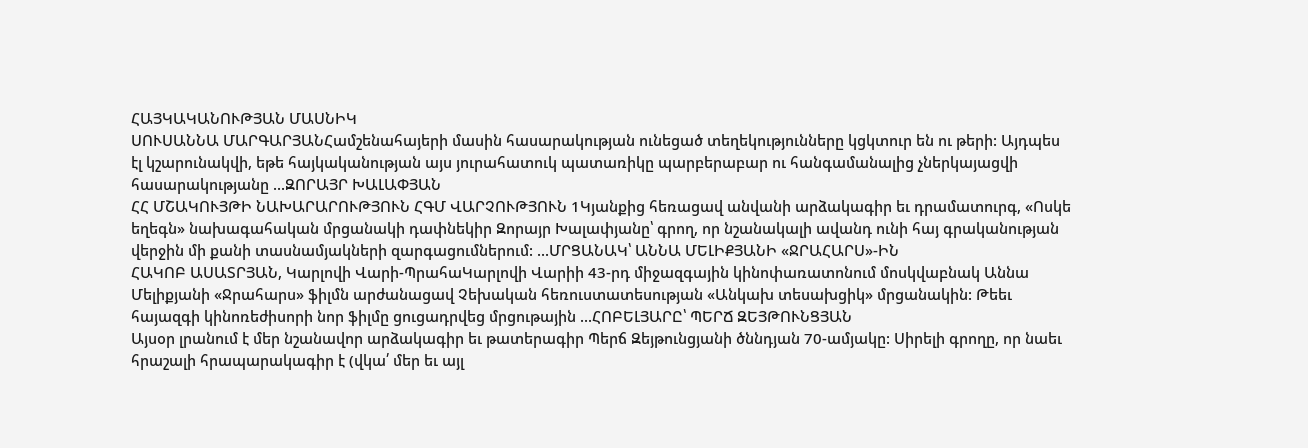ՀԱՅԿԱԿԱՆՈՒԹՅԱՆ ՄԱՍՆԻԿ
ՍՈՒՍԱՆՆԱ ՄԱՐԳԱՐՅԱՆՀամշենահայերի մասին հասարակության ունեցած տեղեկությունները կցկտուր են ու թերի: Այդպես էլ կշարունակվի, եթե հայկականության այս յուրահատուկ պատառիկը պարբերաբար ու հանգամանալից չներկայացվի հասարակությանը ...ԶՈՐԱՅՐ ԽԱԼԱՓՅԱՆ
ՀՀ ՄՇԱԿՈՒՅԹԻ ՆԱԽԱՐԱՐՈՒԹՅՈՒՆ ՀԳՄ ՎԱՐՉՈՒԹՅՈՒՆ 1Կյանքից հեռացավ անվանի արձակագիր եւ դրամատուրգ, «Ոսկե եղեգն» նախագահական մրցանակի դափնեկիր Զորայր Խալափյանը՝ գրող, որ նշանակալի ավանդ ունի հայ գրականության վերջին մի քանի տասնամյակների զարգացումներում: ...ՄՐՑԱՆԱԿ՝ ԱՆՆԱ ՄԵԼԻՔՅԱՆԻ «ՋՐԱՀԱՐՍ»-ԻՆ
ՀԱԿՈԲ ԱՍԱՏՐՅԱՆ, Կարլովի Վարի-ՊրահաԿարլովի Վարիի 43-րդ միջազգային կինոփառատոնում մոսկվաբնակ Աննա Մելիքյանի «Ջրահարս» ֆիլմն արժանացավ Չեխական հեռուստատեսության «Անկախ տեսախցիկ» մրցանակին: Թեեւ հայազգի կինոռեժիսորի նոր ֆիլմը ցուցադրվեց մրցութային ...ՀՈԲԵԼՅԱՐԸ՝ ՊԵՐՃ ԶԵՅԹՈՒՆՑՅԱՆ
Այսօր լրանում է մեր նշանավոր արձակագիր եւ թատերագիր Պերճ Զեյթունցյանի ծննդյան 70-ամյակը: Սիրելի գրողը, որ նաեւ հրաշալի հրապարակագիր է (վկա՛ մեր եւ այլ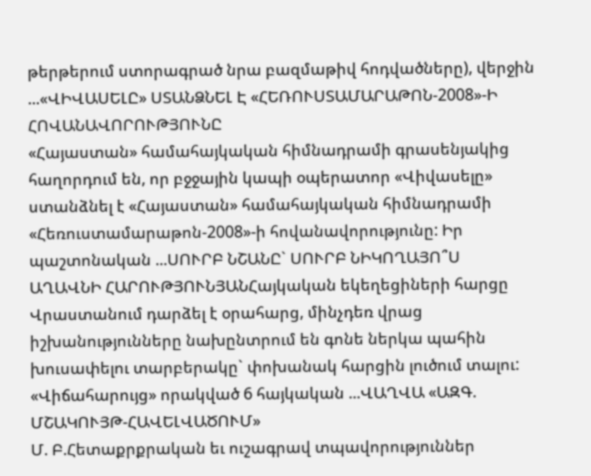թերթերում ստորագրած նրա բազմաթիվ հոդվածները), վերջին ...«ՎԻՎԱՍԵԼԸ» ՍՏԱՆՁՆԵԼ Է «ՀԵՌՈՒՍՏԱՄԱՐԱԹՈՆ-2008»-Ի ՀՈՎԱՆԱՎՈՐՈՒԹՅՈՒՆԸ
«Հայաստան» համահայկական հիմնադրամի գրասենյակից հաղորդում են, որ բջջային կապի օպերատոր «Վիվասելը» ստանձնել է «Հայաստան» համահայկական հիմնադրամի «Հեռուստամարաթոն-2008»-ի հովանավորությունը: Իր պաշտոնական ...ՍՈՒՐԲ ՆՇԱՆԸ` ՍՈՒՐԲ ՆԻԿՈՂԱՅՈ՞Ս
ԱՂԱՎՆԻ ՀԱՐՈՒԹՅՈՒՆՅԱՆՀայկական եկեղեցիների հարցը Վրաստանում դարձել է օրահարց, մինչդեռ վրաց իշխանությունները նախընտրում են գոնե ներկա պահին խուսափելու տարբերակը` փոխանակ հարցին լուծում տալու: «Վիճահարույց» որակված 6 հայկական ...ՎԱՂՎԱ «ԱԶԳ. ՄՇԱԿՈՒՅԹ-ՀԱՎԵԼՎԱԾՈՒՄ»
Մ. Բ.Հետաքրքրական եւ ուշագրավ տպավորություններ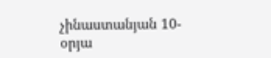չինաստանյան 10-օրյա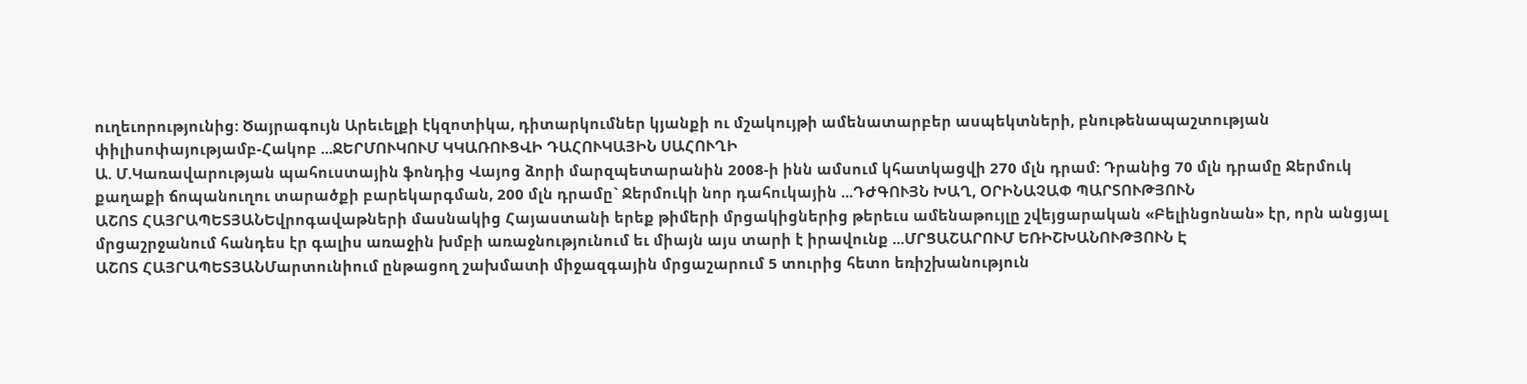ուղեւորությունից: Ծայրագույն Արեւելքի էկզոտիկա, դիտարկումներ կյանքի ու մշակույթի ամենատարբեր ասպեկտների, բնութենապաշտության փիլիսոփայությամբ-Հակոբ ...ՋԵՐՄՈՒԿՈՒՄ ԿԿԱՌՈՒՑՎԻ ԴԱՀՈՒԿԱՅԻՆ ՍԱՀՈՒՂԻ
Ա. Մ.Կառավարության պահուստային ֆոնդից Վայոց ձորի մարզպետարանին 2008-ի ինն ամսում կհատկացվի 270 մլն դրամ: Դրանից 70 մլն դրամը Ջերմուկ քաղաքի ճոպանուղու տարածքի բարեկարգման, 200 մլն դրամը` Ջերմուկի նոր դահուկային ...ԴԺԳՈՒՅՆ ԽԱՂ, ՕՐԻՆԱՉԱՓ ՊԱՐՏՈՒԹՅՈՒՆ
ԱՇՈՏ ՀԱՅՐԱՊԵՏՅԱՆԵվրոգավաթների մասնակից Հայաստանի երեք թիմերի մրցակիցներից թերեւս ամենաթույլը շվեյցարական «Բելինցոնան» էր, որն անցյալ մրցաշրջանում հանդես էր գալիս առաջին խմբի առաջնությունում եւ միայն այս տարի է իրավունք ...ՄՐՑԱՇԱՐՈՒՄ ԵՌԻՇԽԱՆՈՒԹՅՈՒՆ Է
ԱՇՈՏ ՀԱՅՐԱՊԵՏՅԱՆՄարտունիում ընթացող շախմատի միջազգային մրցաշարում 5 տուրից հետո եռիշխանություն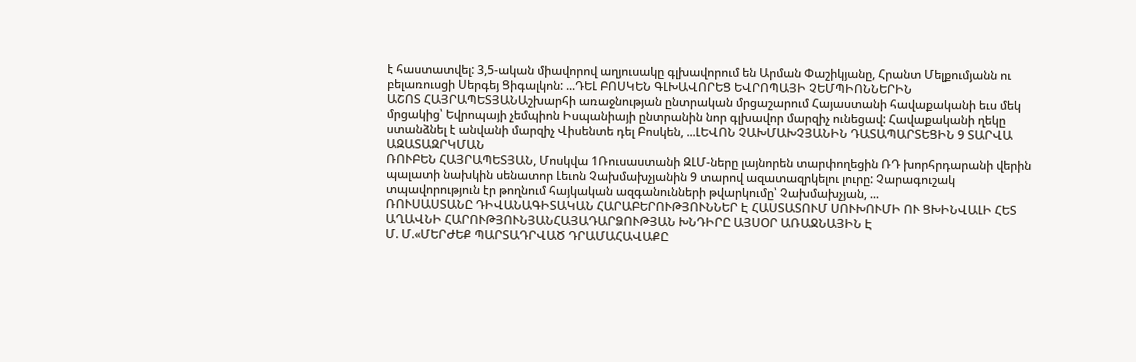է հաստատվել: 3,5-ական միավորով աղյուսակը գլխավորում են Արման Փաշիկյանը, Հրանտ Մելքումյանն ու բելառուսցի Սերգեյ Ցիգալկոն: ...ԴԵԼ ԲՈՍԿԵՆ ԳԼԽԱՎՈՐԵՑ ԵՎՐՈՊԱՅԻ ՉԵՄՊԻՈՆՆԵՐԻՆ
ԱՇՈՏ ՀԱՅՐԱՊԵՏՅԱՆԱշխարհի առաջնության ընտրական մրցաշարում Հայաստանի հավաքականի եւս մեկ մրցակից՝ Եվրոպայի չեմպիոն Իսպանիայի ընտրանին նոր գլխավոր մարզիչ ունեցավ: Հավաքականի ղեկը ստանձնել է անվանի մարզիչ Վիսենտե դել Բոսկեն, ...ԼԵՎՈՆ ՉԱԽՄԱԽՉՅԱՆԻՆ ԴԱՏԱՊԱՐՏԵՑԻՆ 9 ՏԱՐՎԱ ԱԶԱՏԱԶՐԿՄԱՆ
ՌՈՒԲԵՆ ՀԱՅՐԱՊԵՏՅԱՆ, Մոսկվա 1Ռուսաստանի ԶԼՄ-ները լայնորեն տարփողեցին ՌԴ խորհրդարանի վերին պալատի նախկին սենատոր Լեւոն Չախմախչյանին 9 տարով ազատազրկելու լուրը: Չարագուշակ տպավորություն էր թողնում հայկական ազգանունների թվարկումը՝ Չախմախչյան, ...
ՌՈՒՍԱՍՏԱՆԸ ԴԻՎԱՆԱԳԻՏԱԿԱՆ ՀԱՐԱԲԵՐՈՒԹՅՈՒՆՆԵՐ Է ՀԱՍՏԱՏՈՒՄ ՍՈՒԽՈՒՄԻ ՈՒ ՑԽԻՆՎԱԼԻ ՀԵՏ
ԱՂԱՎՆԻ ՀԱՐՈՒԹՅՈՒՆՅԱՆՀԱՅԱԴԱՐՁՈՒԹՅԱՆ ԽՆԴԻՐԸ ԱՅՍՕՐ ԱՌԱՋՆԱՅԻՆ Է
Մ. Մ.«ՄԵՐԺԵՔ ՊԱՐՏԱԴՐՎԱԾ ԴՐԱՄԱՀԱՎԱՔԸ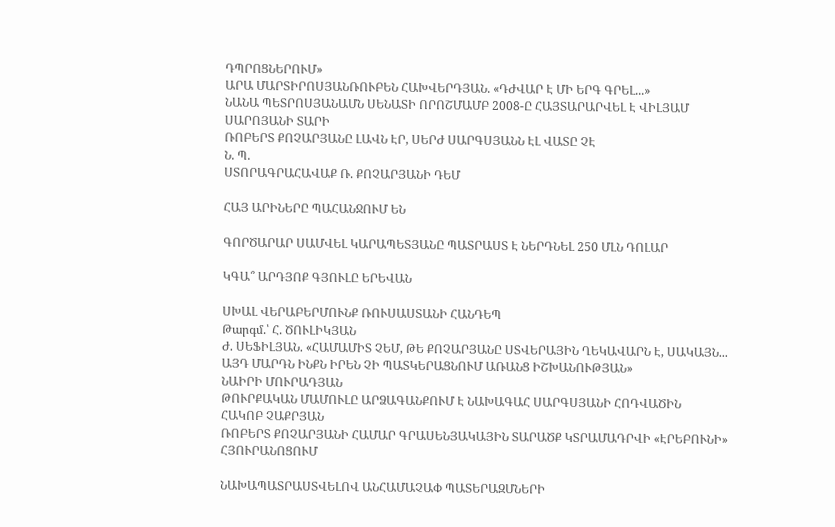ԴՊՐՈՑՆԵՐՈՒՄ»
ԱՐԱ ՄԱՐՏԻՐՈՍՅԱՆՌՈՒԲԵՆ ՀԱԽՎԵՐԴՅԱՆ. «ԴԺՎԱՐ Է ՄԻ ԵՐԳ ԳՐԵԼ...»
ՆԱՆԱ ՊԵՏՐՈՍՅԱՆԱՄՆ ՍԵՆԱՏԻ ՈՐՈՇՄԱՄԲ 2008-Ը ՀԱՅՏԱՐԱՐՎԵԼ Է ՎԻԼՅԱՄ ՍԱՐՈՅԱՆԻ ՏԱՐԻ
ՌՈԲԵՐՏ ՔՈՉԱՐՅԱՆԸ ԼԱՎՆ ԷՐ, ՍԵՐԺ ՍԱՐԳՍՅԱՆՆ ԷԼ ՎԱՏԸ ՉԷ
Ն. Պ.
ՍՏՈՐԱԳՐԱՀԱՎԱՔ Ռ. ՔՈՉԱՐՅԱՆԻ ԴԵՄ

ՀԱՅ ԱՐԻՆԵՐԸ ՊԱՀԱՆՋՈՒՄ ԵՆ

ԳՈՐԾԱՐԱՐ ՍԱՄՎԵԼ ԿԱՐԱՊԵՏՅԱՆԸ ՊԱՏՐԱՍՏ Է ՆԵՐԴՆԵԼ 250 ՄԼՆ ԴՈԼԱՐ

ԿԳԱ՞ ԱՐԴՅՈՔ ԳՅՈՒԼԸ ԵՐԵՎԱՆ

ՍԽԱԼ ՎԵՐԱԲԵՐՄՈՒՆՔ ՌՈՒՍԱՍՏԱՆԻ ՀԱՆԴԵՊ
Թարգմ.՝ Հ. ԾՈՒԼԻԿՅԱՆ
Ժ. ՍԵՖԻԼՅԱՆ. «ՀԱՄԱՄԻՏ ՉԵՄ, ԹԵ ՔՈՉԱՐՅԱՆԸ ՍՏՎԵՐԱՅԻՆ ՂԵԿԱՎԱՐՆ Է, ՍԱԿԱՅՆ... ԱՅԴ ՄԱՐԴՆ ԻՆՔՆ ԻՐԵՆ ՉԻ ՊԱՏԿԵՐԱՑՆՈՒՄ ԱՌԱՆՑ ԻՇԽԱՆՈՒԹՅԱՆ»
ՆԱԻՐԻ ՄՈՒՐԱԴՅԱՆ
ԹՈՒՐՔԱԿԱՆ ՄԱՄՈՒԼԸ ԱՐՁԱԳԱՆՔՈՒՄ Է ՆԱԽԱԳԱՀ ՍԱՐԳՍՅԱՆԻ ՀՈԴՎԱԾԻՆ
ՀԱԿՈԲ ՉԱՔՐՅԱՆ
ՌՈԲԵՐՏ ՔՈՉԱՐՅԱՆԻ ՀԱՄԱՐ ԳՐԱՍԵՆՅԱԿԱՅԻՆ ՏԱՐԱԾՔ ԿՏՐԱՄԱԴՐՎԻ «ԷՐԵԲՈՒՆԻ» ՀՅՈՒՐԱՆՈՑՈՒՄ

ՆԱԽԱՊԱՏՐԱՍՏՎԵԼՈՎ ԱՆՀԱՄԱՉԱՓ ՊԱՏԵՐԱԶՄՆԵՐԻ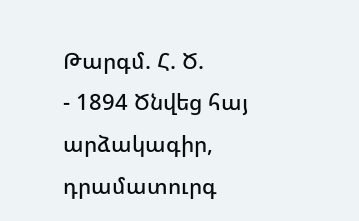Թարգմ. Հ. Ծ.
- 1894 Ծնվեց հայ արձակագիր, դրամատուրգ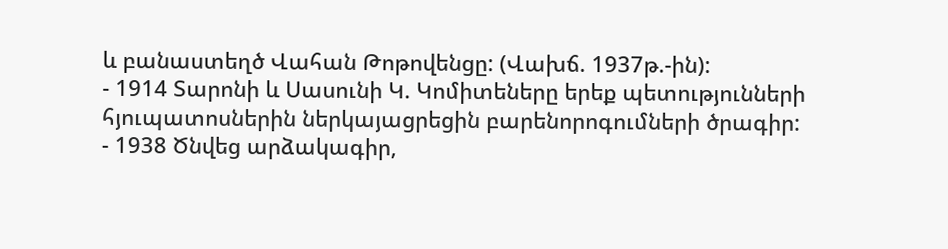և բանաստեղծ Վահան Թոթովենցը: (Վախճ. 1937թ.-ին):
- 1914 Տարոնի և Սասունի Կ. Կոմիտեները երեք պետությունների հյուպատոսներին ներկայացրեցին բարենորոգումների ծրագիր:
- 1938 Ծնվեց արձակագիր,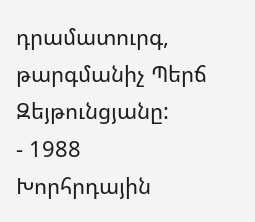դրամատուրգ, թարգմանիչ Պերճ Զեյթունցյանը:
- 1988 Խորհրդային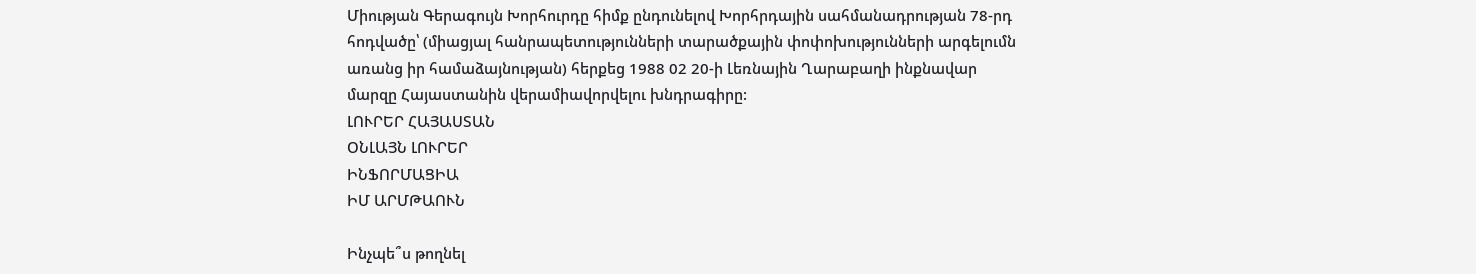Միության Գերագույն Խորհուրդը հիմք ընդունելով Խորհրդային սահմանադրության 78-րդ հոդվածը՝ (միացյալ հանրապետությունների տարածքային փոփոխությունների արգելումն առանց իր համաձայնության) հերքեց 1988 02 20-ի Լեռնային Ղարաբաղի ինքնավար մարզը Հայաստանին վերամիավորվելու խնդրագիրը:
ԼՈՒՐԵՐ ՀԱՅԱՍՏԱՆ
ՕՆԼԱՅՆ ԼՈՒՐԵՐ
ԻՆՖՈՐՄԱՑԻԱ
ԻՄ ԱՐՄԹԱՈՒՆ

Ինչպե՞ս թողնել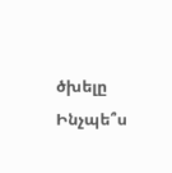ծխելը
Ինչպե՞ս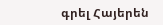գրել Հայերեն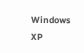Windows XP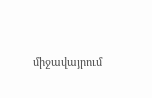միջավայրում